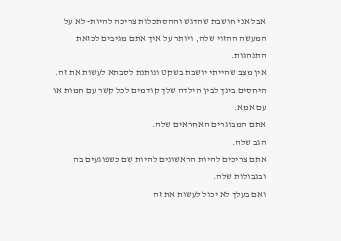אבל אני חושבת שהדגש וההסתכלות צריכה להיות- לא על המעשה ההזוי שלה, ויותר על איך אתם מגיבים לכזאת התנהגות.
אין מצב שהייתי יושבת בשקט ונותנת לסבתא לעשות את זה.
היחסים בינך לבין הילדה שלך קודמים לכל קשר עם חמות או עם אמא.
אתם המבוגרים האחראים שלה.
הגב שלה.
אתם צריכים להיות הראשונים להיות שם כשפוגעים בה ובגבולות שלה.
ואם בעלך לא יכול לעשות את זה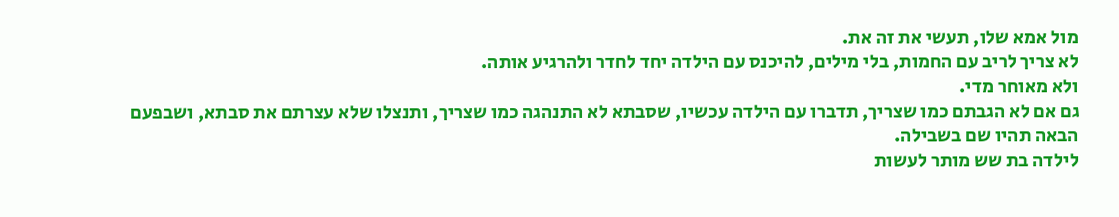מול אמא שלו, תעשי את זה את.
לא צריך לריב עם החמות, בלי מילים, להיכנס עם הילדה יחד לחדר ולהרגיע אותה.
ולא מאוחר מדי.
גם אם לא הגבתם כמו שצריך, תדברו עם הילדה עכשיו, שסבתא לא התנהגה כמו שצריך, ותנצלו שלא עצרתם את סבתא, ושבפעם הבאה תהיו שם בשבילה.
לילדה בת שש מותר לעשות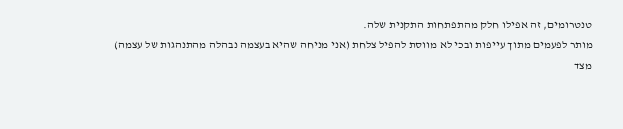טנטרומים, זה אפילו חלק מהתפתחות התקנית שלה.
מותר לפעמים מתוך עייפות ובכי לא מווסת להפיל צלחת (אני מניחה שהיא בעצמה נבהלה מהתנהגות של עצמה)
מצד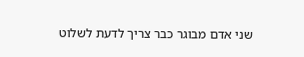שני אדם מבוגר כבר צריך לדעת לשלוט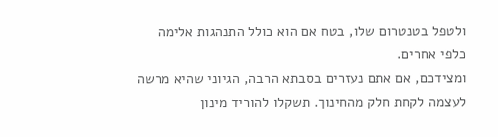ולטפל בטנטרום שלו, בטח אם הוא כולל התנהגות אלימה כלפי אחרים.
ומצידכם, אם אתם נעזרים בסבתא הרבה, הגיוני שהיא מרשה לעצמה לקחת חלק מהחינוך. תשקלו להוריד מינון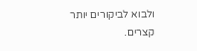ולבוא לביקורים יותר קצרים.